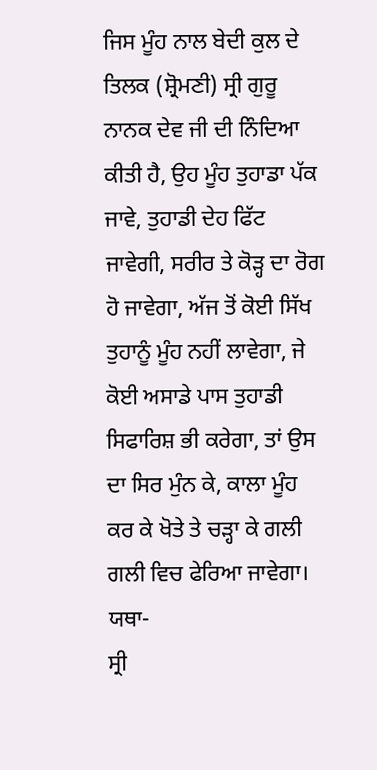ਜਿਸ ਮੂੰਹ ਨਾਲ ਬੇਦੀ ਕੁਲ ਦੇ ਤਿਲਕ (ਸ਼੍ਰੋਮਣੀ) ਸ੍ਰੀ ਗੁਰੂ ਨਾਨਕ ਦੇਵ ਜੀ ਦੀ ਨਿੰਦਿਆ ਕੀਤੀ ਹੈ, ਉਹ ਮੂੰਹ ਤੁਹਾਡਾ ਪੱਕ ਜਾਵੇ, ਤੁਹਾਡੀ ਦੇਹ ਫਿੱਟ ਜਾਵੇਗੀ, ਸਰੀਰ ਤੇ ਕੋੜ੍ਹ ਦਾ ਰੋਗ ਹੋ ਜਾਵੇਗਾ, ਅੱਜ ਤੋਂ ਕੋਈ ਸਿੱਖ ਤੁਹਾਨੂੰ ਮੂੰਹ ਨਹੀਂ ਲਾਵੇਗਾ, ਜੇ ਕੋਈ ਅਸਾਡੇ ਪਾਸ ਤੁਹਾਡੀ ਸਿਫਾਰਿਸ਼ ਭੀ ਕਰੇਗਾ, ਤਾਂ ਉਸ ਦਾ ਸਿਰ ਮੁੰਨ ਕੇ, ਕਾਲਾ ਮੂੰਹ ਕਰ ਕੇ ਖੋਤੇ ਤੇ ਚੜ੍ਹਾ ਕੇ ਗਲੀ ਗਲੀ ਵਿਚ ਫੇਰਿਆ ਜਾਵੇਗਾ।
ਯਥਾ-
ਸ੍ਰੀ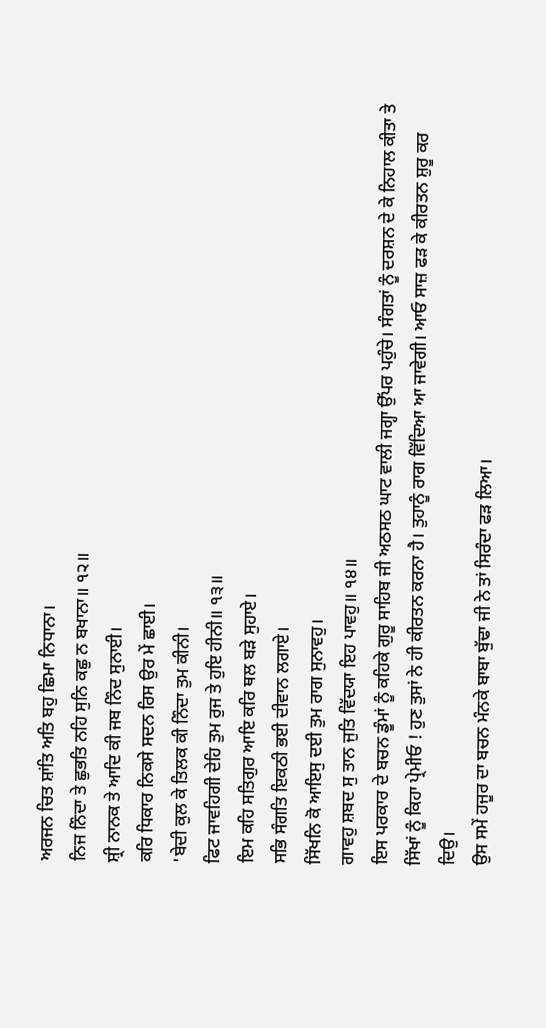ਅਰਜਨ ਚਿਤ ਸ਼ਾਂਤਿ ਅਤਿ ਬਹੁ ਛਿਮਾ ਨਿਧਾਨਾ।
ਨਿਜ ਨਿੰਦਾ ਤੇ ਛੁਭਤਿ ਨਹਿ ਸੁਨਿ ਕਛੁ ਨ ਬਖਾਨਾ॥ ੧੨॥
ਸ਼੍ਰੀ ਨਾਨਕ ਤੇ ਆਦਿ ਕੀ ਜਬ ਨਿੰਦ ਸੁਨਾਈ।
ਕਰਿ ਧਿਕਾਰ ਨਿਕਸੇ ਸਦਨ ਰਿਸ ਉਰ ਮੇਂ ਛਾਈ।
'ਬੇਦੀ ਕੁਲ ਕੇ ਤਿਲਕ ਕੀ ਨਿੰਦਾ ਤੁਮ ਕੀਨੀ।
ਫਿਟ ਜਾਵਹਿਗੀ ਦੇਹਿ ਤੁਮ ਰੁਜ ਤੇ ਹੁਇ ਹੀਨੀ॥ ੧੩॥
ਇਮ ਕਹਿ ਸਤਿਗੁਰ ਆਇ ਕਰਿ ਥਲ ਬੜੇ ਸੁਹਾਏ।
ਸਭਿ ਸੰਗਤਿ ਇਕਠੀ ਭਈ ਦੀਵਾਨ ਲਗਾਏ।
ਸਿੱਖਨਿ ਕੋ ਆਇਸੁ ਦਈ ਤੁਮ ਰਾਗ ਸੁਨਾਵਹੁ।
ਗਾਵਹੁ ਸ਼ਬਦ ਸੁ ਤਾਨ ਜੁਤਿ ਵਿੱਦਯਾ ਇਹ ਪਾਵਹੁ॥ ੧੪॥
ਇਸ ਪਰਕਾਰ ਦੇ ਬਚਨ ਡੂੰਮਾਂ ਨੂੰ ਕਹਿਕੇ ਗੁਰੂ ਸਾਹਿਬ ਜੀ ਅਠਸਠ ਘਾਟ ਵਾਲੀ ਜਗ੍ਹਾ ਉੱਪਰ ਪਹੁੰਚੇ। ਸੰਗਤਾਂ ਨੂੰ ਦਰਸ਼ਨ ਦੇ ਕੇ ਨਿਹਾਲ ਕੀਤਾ ਤੇ ਸਿੱਖਾਂ ਨੂੰ ਕਿਹਾ ਪ੍ਰੇਮੀਓ ! ਹੁਣ ਤੁਸਾਂ ਨੇ ਹੀ ਕੀਰਤਨ ਕਰਨਾ ਹੈ। ਤੁਹਾਨੂੰ ਰਾਗ ਵਿੱਦਿਆ ਆ ਜਾਵੇਗੀ। ਆਓ ਸਾਜ਼ ਫੜ ਕੇ ਕੀਰਤਨ ਸ਼ੁਰੂ ਕਰ ਦਿਉ।
ਉਸ ਸਮੇਂ ਹਜੂਰ ਦਾ ਬਚਨ ਮੰਨਕੇ ਬਾਬਾ ਬੁੱਢਾ ਜੀ ਨੇ ਤਾਂ ਸਿਰੰਦਾ ਫੜ ਲਿਆ।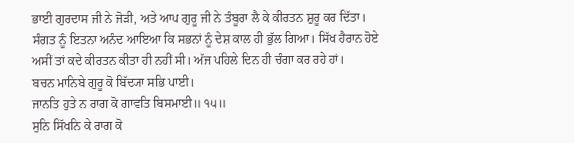ਭਾਈ ਗੁਰਦਾਸ ਜੀ ਨੇ ਜੋੜੀ, ਅਤੇ ਆਪ ਗੁਰੂ ਜੀ ਨੇ ਤੰਬੂਰਾ ਲੈ ਕੇ ਕੀਰਤਨ ਸ਼ੁਰੂ ਕਰ ਦਿੱਤਾ। ਸੰਗਤ ਨੂੰ ਇਤਨਾ ਅਨੰਦ ਆਇਆ ਕਿ ਸਭਨਾਂ ਨੂੰ ਦੇਸ਼ ਕਾਲ ਹੀ ਭੁੱਲ ਗਿਆ। ਸਿੱਖ ਹੈਰਾਨ ਹੋਏ ਅਸੀਂ ਤਾਂ ਕਦੇ ਕੀਰਤਨ ਕੀਤਾ ਹੀ ਨਹੀਂ ਸੀ। ਅੱਜ ਪਹਿਲੇ ਦਿਨ ਹੀ ਚੰਗਾ ਕਰ ਰਹੇ ਹਾਂ।
ਬਚਨ ਮਾਨਿਬੇ ਗੁਰੂ ਕੋ ਬਿੱਦ੍ਯਾ ਸਭਿ ਪਾਈ।
ਜਾਨਤਿ ਹੁਤੇ ਨ ਰਾਗ ਕੋ ਗਾਵਤਿ ਬਿਸਮਾਈ॥ ੧੫॥
ਸੁਨਿ ਸਿੱਖਨਿ ਕੇ ਰਾਗ ਕੋ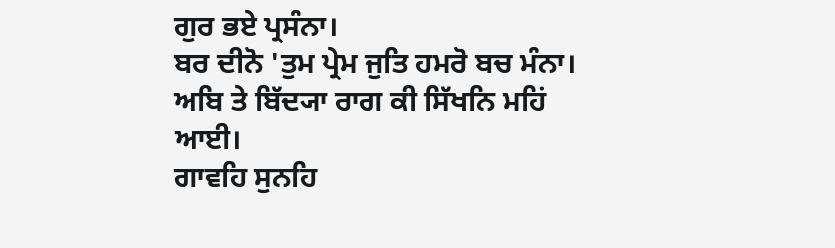ਗੁਰ ਭਏ ਪ੍ਰਸੰਨਾ।
ਬਰ ਦੀਨੋ 'ਤੁਮ ਪ੍ਰੇਮ ਜੁਤਿ ਹਮਰੋ ਬਚ ਮੰਨਾ।
ਅਬਿ ਤੇ ਬਿੱਦ੍ਯਾ ਰਾਗ ਕੀ ਸਿੱਖਨਿ ਮਹਿਂ ਆਈ।
ਗਾਵਹਿ ਸੁਨਹਿ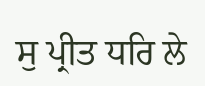ਸੁ ਪ੍ਰੀਤ ਧਰਿ ਲੇ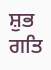ਸ਼ੁਭ ਗਤਿ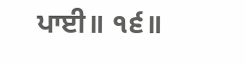ਪਾਈ॥ ੧੬॥